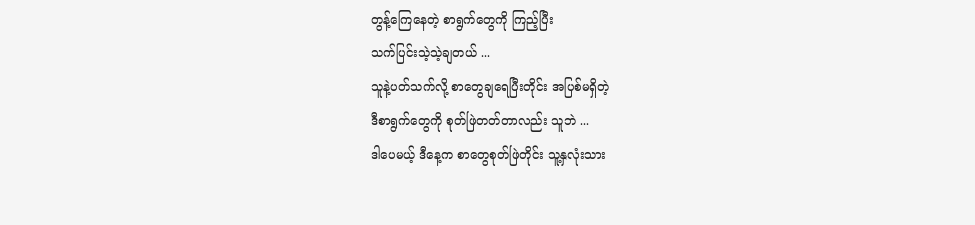တွန့်ကြေနေတဲ့ စာရွက်တွေကို ကြည့်ပြီး
သက်ပြင်းသဲ့သဲ့ချတယ် ...
သူနဲ့ပတ်သက်လို့ စာတွေချရေပြီးတိုင်း အပြစ်မရှိတဲ့
ဒီစာရွက်တွေကို စုတ်ဖြဲတတ်တာလည်း သူဘဲ ...
ဒါပေမယ့် ဒီနေ့က စာတွေစုတ်ဖြဲတိုင်း သူ့နှလုံးသား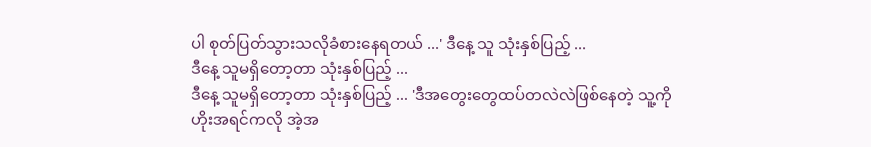ပါ စုတ်ပြတ်သွားသလိုခံစားနေရတယ် ...' ဒီနေ့ သူ သုံးနှစ်ပြည့် ...
ဒီနေ့ သူမရှိတော့တာ သုံးနှစ်ပြည့် ...
ဒီနေ့ သူမရှိတော့တာ သုံးနှစ်ပြည့် ... 'ဒီအတွေးတွေထပ်တလဲလဲဖြစ်နေတဲ့ သူ့ကို
ဟိုးအရင်ကလို အဲ့အ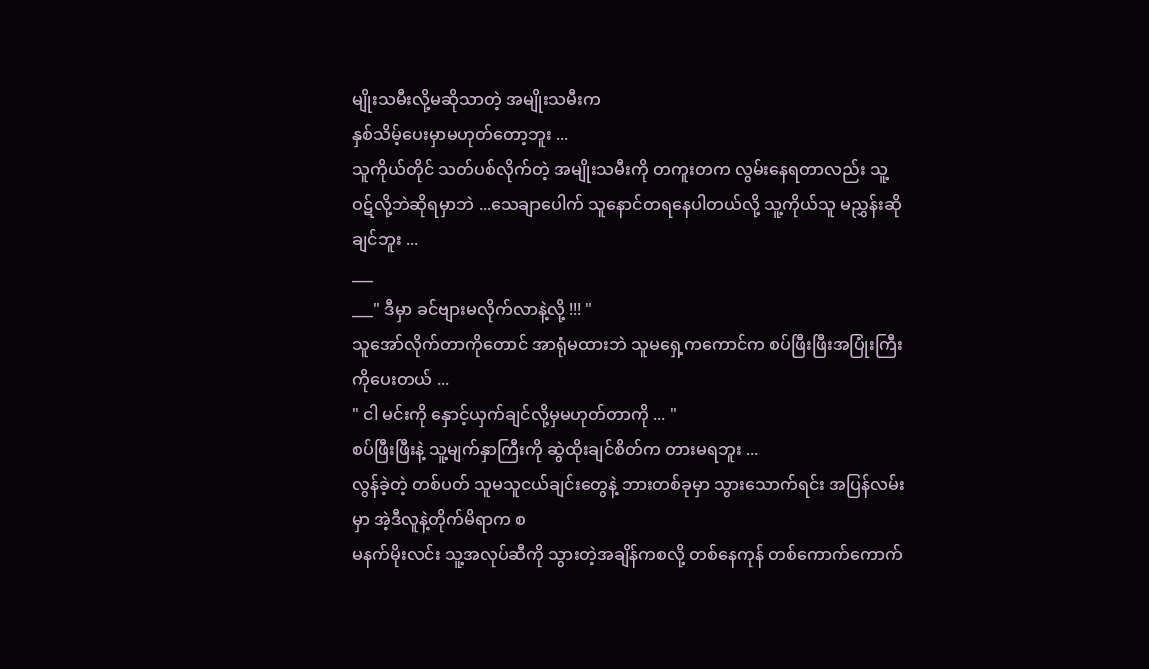မျိုးသမီးလို့မဆိုသာတဲ့ အမျိုးသမီးက
နှစ်သိမ့်ပေးမှာမဟုတ်တော့ဘူး ...
သူကိုယ်တိုင် သတ်ပစ်လိုက်တဲ့ အမျိုးသမီးကို တကူးတက လွမ်းနေရတာလည်း သူ့ဝဋ်လို့ဘဲဆိုရမှာဘဲ ...သေချာပေါက် သူနောင်တရနေပါတယ်လို့ သူ့ကိုယ်သူ မညွှန်းဆိုချင်ဘူး ...
___
___" ဒီမှာ ခင်ဗျားမလိုက်လာနဲ့လို့ !!! "
သူအော်လိုက်တာကိုတောင် အာရုံမထားဘဲ သူမရှေ့ကကောင်က စပ်ဖြီးဖြီးအပြုံးကြီးကိုပေးတယ် ...
" ငါ မင်းကို နှောင့်ယှက်ချင်လို့မှမဟုတ်တာကို ... "
စပ်ဖြီးဖြီးနဲ့ သူ့မျက်နှာကြီးကို ဆွဲထိုးချင်စိတ်က တားမရဘူး ...
လွန်ခဲ့တဲ့ တစ်ပတ် သူမသူငယ်ချင်းတွေနဲ့ ဘားတစ်ခုမှာ သွားသောက်ရင်း အပြန်လမ်းမှာ အဲ့ဒီလူနဲ့တိုက်မိရာက စ
မနက်မိုးလင်း သူ့အလုပ်ဆီကို သွားတဲ့အချိန်ကစလို့ တစ်နေကုန် တစ်ကောက်ကောက်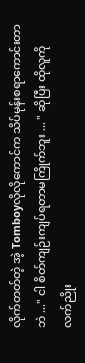လိုက်တတ်တဲ့ အဲ့ Tomboyလိုလိုကောင်က သိပ်မုန်းစရာကောင်းတာဘဲ ..." ငါ စိတ်ကျဉ်းကျပ်ရတာမကြိုက်ဘူး ... " ဆိုပြီး ထိုလူကို လက်ညိုး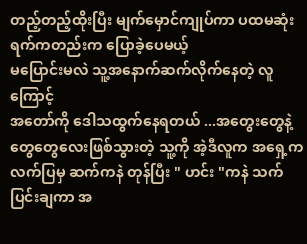တည့်တည့်ထိုးပြီး မျက်မှောင်ကျုပ်ကာ ပထမဆုံးရက်ကတည်းက ပြောခဲ့ပေမယ့်
မပြောင်းမလဲ သူ့အနောက်ဆက်လိုက်နေတဲ့ လူကြောင့်
အတော်ကို ဒေါသထွက်နေရတယ် ...အတွေးတွေနဲ့ တွေတွေလေးဖြစ်သွားတဲ့ သူ့ကို အဲ့ဒီလူက အရှေ့က လက်ပြမှ ဆက်ကနဲ တုန်ပြီး " ဟင်း "ကနဲ သက်ပြင်းချကာ အ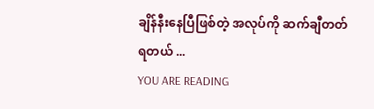ချိန်နီးနေပြီဖြစ်တဲ့ အလုပ်ကို ဆက်ချီတတ်ရတယ် ...
YOU ARE READING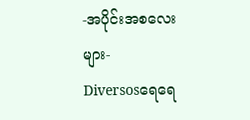-အပိုင်းအစလေးများ-
Diversosရေရေ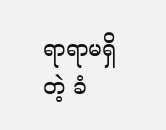ရာရာမရှိတဲ့ ခံ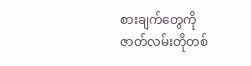စားချက်တွေကို ဇာတ်လမ်းတိုတစ်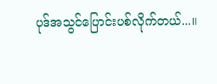ပုဒ်အသွင်ပြောင်းပစ်လိုက်တယ်...။